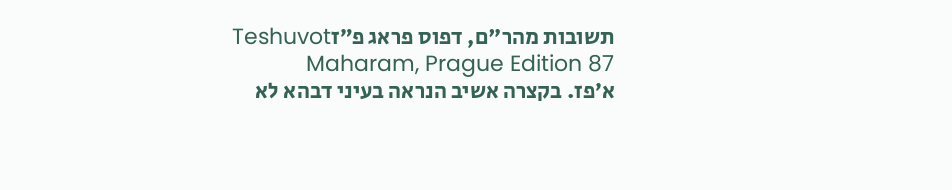תשובות מהר"ם, דפוס פראג פ״זTeshuvot Maharam, Prague Edition 87
א׳פז. בקצרה אשיב הנראה בעיני דבהא לא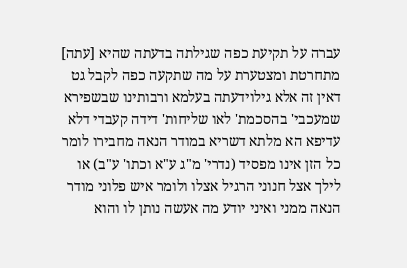עברה על תקיעת כפה שגילתה בדעתה שהיא [עתה] מתחרטת ומצטערת על מה שתקעה כפה לקבל גט דאין זה אלא גילוידעתה בעלמא ורבותינו שבשפירא שמעכבי' בהסכמת' לאו שליחות' דידה קעבדי דלא עדיפא הא מלתא דשריא במודר הנאה מחבירו לומר כל הזן אינו מפסיד (נדרי' מ"ג ע"א וכתו' ע"ב) או לילך אצל חנוני הרגיל אצלו ולומר איש פלוני מודר הנאה ממני ואיני יודע מה אעשה נותן לו והוא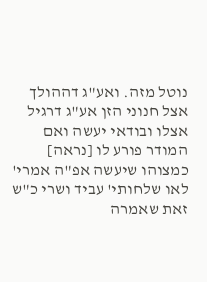נוטל מזה. ואע"ג דההולך אצל חנוני הזן אע"ג דרגיל אצלו ובודאי יעשה ואם המודר פורע לו [נראה] כמצוהו שיעשה אפ"ה אמרי' לאו שלחותי' עביד ושרי כ"ש זאת שאמרה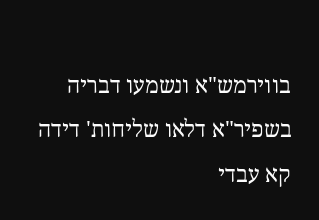בווירמש"א ונשמעו דבריה בשפיר"א דלאו שליחות' דידה קא עבדי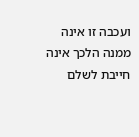ועכבה זו אינה ממנה הלכך אינה חייבת לשלם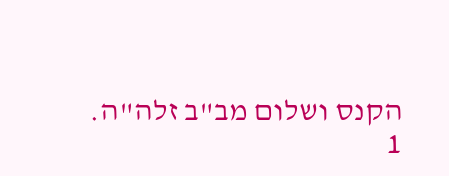הקנס ושלום מב"ב זלה"ה.
1